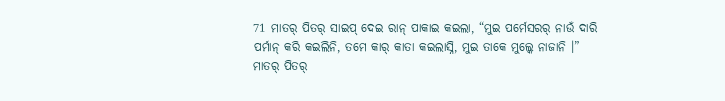71 ମାତର୍ ପିତର୍ ସାଇପ୍ ଦେଇ ରାନ୍ ପାକାଇ କଇଲା, “ମୁଇ ପର୍ମେସରର୍ ନାଉଁ ଦାରି ପର୍ମାନ୍ କରି କଇଲିନି, ତମେ କାର୍ କାତା କଇଲାସ୍ନି, ମୁଇ ତାକେ ମୁଲ୍କେ ନାଜାନି ।”
ମାତର୍ ପିତର୍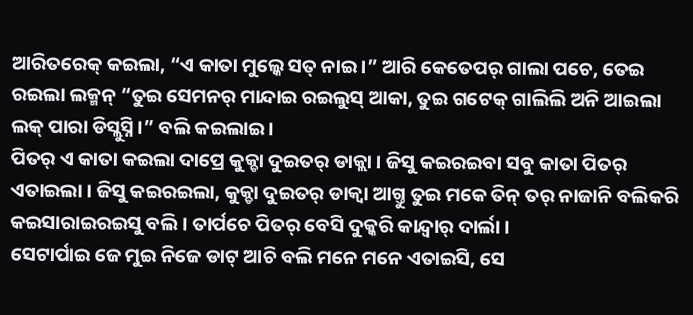ଆରିତରେକ୍ କଇଲା, “ଏ କାତା ମୁଲ୍କେ ସତ୍ ନାଇ ।” ଆରି କେତେପର୍ ଗାଲା ପଚେ, ତେଇ ରଇଲା ଲକ୍ମନ୍ “ତୁଇ ସେମନର୍ ମାନ୍ଦାଇ ରଇଲୁସ୍ ଆକା, ତୁଇ ଗଟେକ୍ ଗାଲିଲି ଅନି ଆଇଲା ଲକ୍ ପାରା ଡିସ୍ଲୁସ୍ନି ।” ବଲି କଇଲାଇ ।
ପିତର୍ ଏ କାତା କଇଲା ଦାପ୍ରେ କୁକ୍ଡା ଦୁଇତର୍ ଡାକ୍ଲା । ଜିସୁ କଇରଇବା ସବୁ କାତା ପିତର୍ ଏତାଇଲା । ଜିସୁ କଇରଇଲା, କୁକ୍ଡା ଦୁଇତର୍ ଡାକ୍ବା ଆଗ୍ତୁ ତୁଇ ମକେ ତିନ୍ ତର୍ ନାଜାନି ବଲିକରି କଇସାରାଇରଇସୁ ବଲି । ତାର୍ପଚେ ପିତର୍ ବେସି ଦୁକ୍କରି କାନ୍ଦ୍ବାର୍ ଦାର୍ଲା ।
ସେଟାର୍ପାଇ ଜେ ମୁଇ ନିଜେ ଡାଟ୍ ଆଚି ବଲି ମନେ ମନେ ଏତାଇସି, ସେ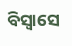ବିସ୍ବାସେ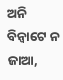ଅନି ବିନ୍ବାଟେ ନ ଜାଆ,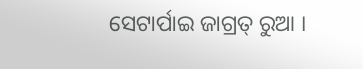ସେଟାର୍ପାଇ ଜାଗ୍ରତ୍ ରୁଆ ।